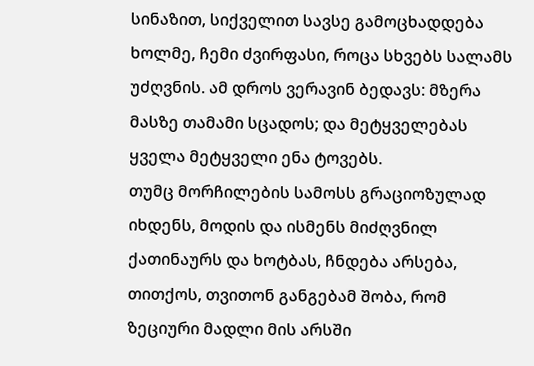სინაზით, სიქველით სავსე გამოცხადდება ხოლმე, ჩემი ძვირფასი, როცა სხვებს სალამს უძღვნის. ამ დროს ვერავინ ბედავს: მზერა მასზე თამამი სცადოს; და მეტყველებას ყველა მეტყველი ენა ტოვებს.
თუმც მორჩილების სამოსს გრაციოზულად იხდენს, მოდის და ისმენს მიძღვნილ ქათინაურს და ხოტბას, ჩნდება არსება, თითქოს, თვითონ განგებამ შობა, რომ ზეციური მადლი მის არსში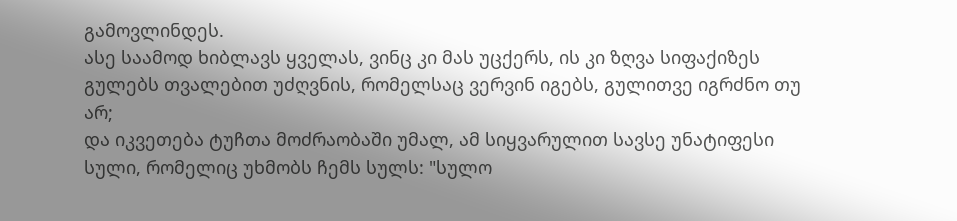გამოვლინდეს.
ასე საამოდ ხიბლავს ყველას, ვინც კი მას უცქერს, ის კი ზღვა სიფაქიზეს გულებს თვალებით უძღვნის, რომელსაც ვერვინ იგებს, გულითვე იგრძნო თუ არ;
და იკვეთება ტუჩთა მოძრაობაში უმალ, ამ სიყვარულით სავსე უნატიფესი სული, რომელიც უხმობს ჩემს სულს: "სულო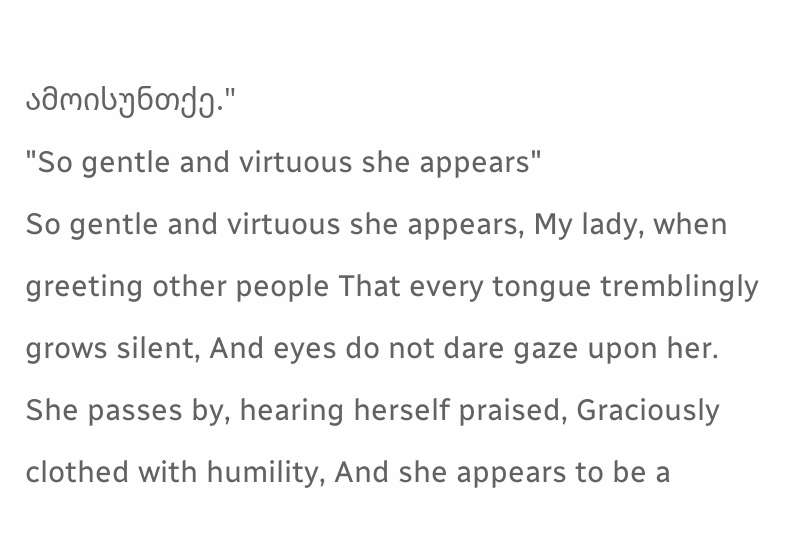ამოისუნთქე."
"So gentle and virtuous she appears"
So gentle and virtuous she appears, My lady, when greeting other people That every tongue tremblingly grows silent, And eyes do not dare gaze upon her.
She passes by, hearing herself praised, Graciously clothed with humility, And she appears to be a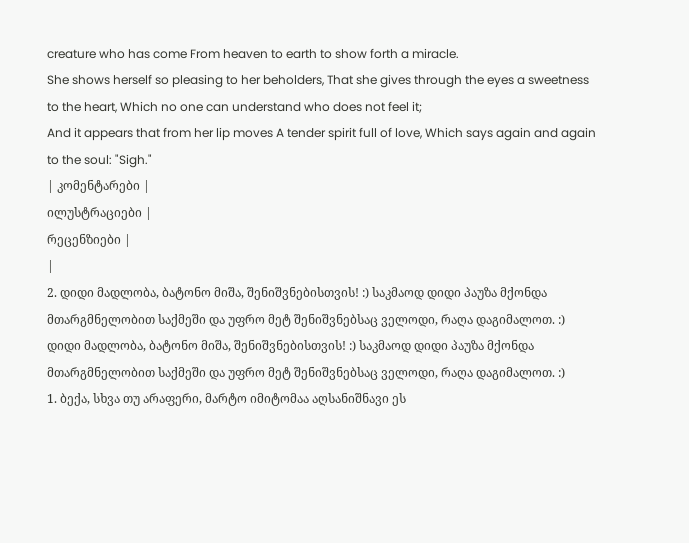creature who has come From heaven to earth to show forth a miracle.
She shows herself so pleasing to her beholders, That she gives through the eyes a sweetness to the heart, Which no one can understand who does not feel it;
And it appears that from her lip moves A tender spirit full of love, Which says again and again to the soul: "Sigh."
| კომენტარები |
ილუსტრაციები |
რეცენზიები |
|
2. დიდი მადლობა, ბატონო მიშა, შენიშვნებისთვის! :) საკმაოდ დიდი პაუზა მქონდა მთარგმნელობით საქმეში და უფრო მეტ შენიშვნებსაც ველოდი, რაღა დაგიმალოთ. :) დიდი მადლობა, ბატონო მიშა, შენიშვნებისთვის! :) საკმაოდ დიდი პაუზა მქონდა მთარგმნელობით საქმეში და უფრო მეტ შენიშვნებსაც ველოდი, რაღა დაგიმალოთ. :)
1. ბექა, სხვა თუ არაფერი, მარტო იმიტომაა აღსანიშნავი ეს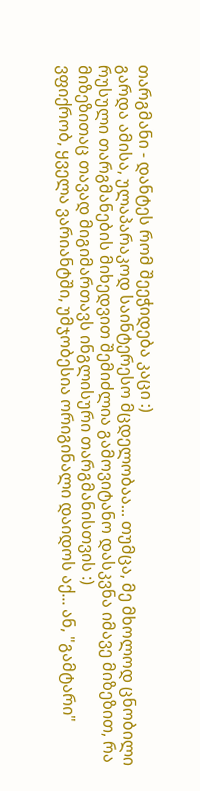თარგმანი - დანტეს რომ შეეჭიდება კაცი :)
გარდა ამისა, ულაპარაკოდ საინტერესო მცდელობაა... თუმცა, მე მხოლოდ ცნობილი რუსული თარგმანების მიხედვით შემიძლია გამოვიტანო დასკვნა იმავე მიზეზით, რა მიზეზითაც თავად მიგიმართავს ინგლისური თარგმანისთვის :)
ვფიქრობ, ყველა ვარიანტში, უმჯობესია ორიგინალი დაიდოს აქ... ან, "გამტარი"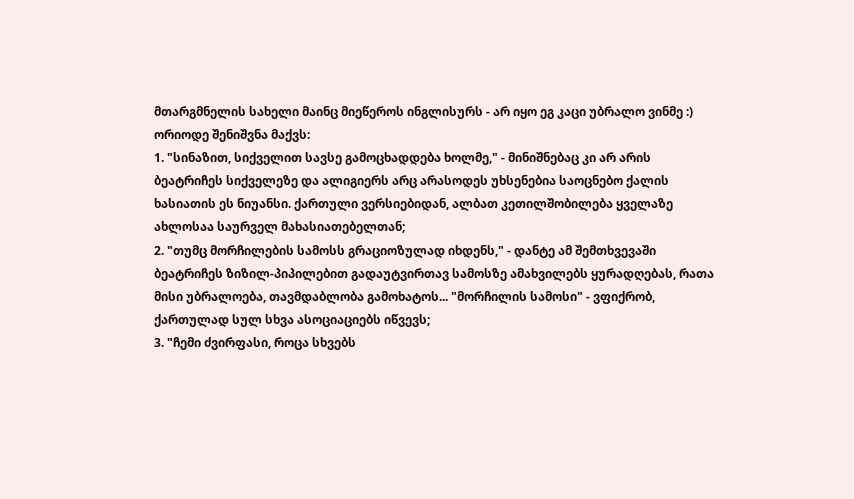მთარგმნელის სახელი მაინც მიეწეროს ინგლისურს - არ იყო ეგ კაცი უბრალო ვინმე :)
ორიოდე შენიშვნა მაქვს:
1. "სინაზით, სიქველით სავსე გამოცხადდება ხოლმე," - მინიშნებაც კი არ არის ბეატრიჩეს სიქველეზე და ალიგიერს არც არასოდეს უხსენებია საოცნებო ქალის ხასიათის ეს ნიუანსი. ქართული ვერსიებიდან, ალბათ კეთილშობილება ყველაზე ახლოსაა საურველ მახასიათებელთან;
2. "თუმც მორჩილების სამოსს გრაციოზულად იხდენს," - დანტე ამ შემთხვევაში ბეატრიჩეს ზიზილ-პიპილებით გადაუტვირთავ სამოსზე ამახვილებს ყურადღებას, რათა მისი უბრალოება, თავმდაბლობა გამოხატოს... "მორჩილის სამოსი" - ვფიქრობ, ქართულად სულ სხვა ასოციაციებს იწვევს;
3. "ჩემი ძვირფასი, როცა სხვებს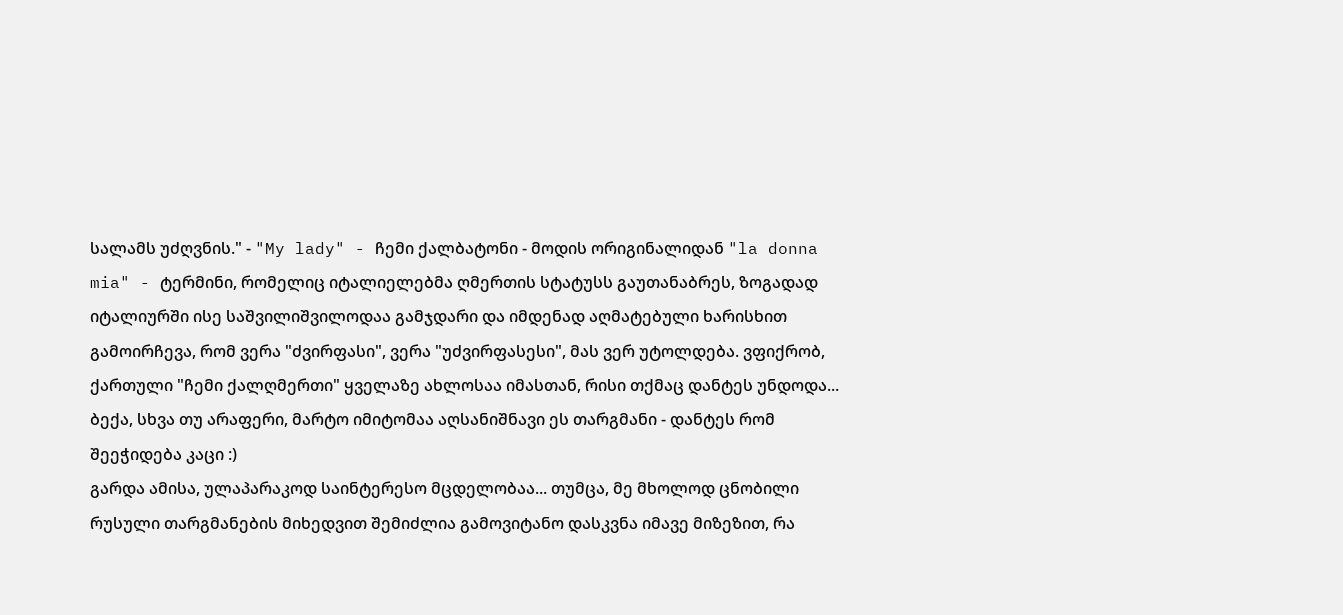სალამს უძღვნის." - "My lady" - ჩემი ქალბატონი - მოდის ორიგინალიდან "la donna mia" - ტერმინი, რომელიც იტალიელებმა ღმერთის სტატუსს გაუთანაბრეს, ზოგადად იტალიურში ისე საშვილიშვილოდაა გამჯდარი და იმდენად აღმატებული ხარისხით გამოირჩევა, რომ ვერა "ძვირფასი", ვერა "უძვირფასესი", მას ვერ უტოლდება. ვფიქრობ, ქართული "ჩემი ქალღმერთი" ყველაზე ახლოსაა იმასთან, რისი თქმაც დანტეს უნდოდა... ბექა, სხვა თუ არაფერი, მარტო იმიტომაა აღსანიშნავი ეს თარგმანი - დანტეს რომ შეეჭიდება კაცი :)
გარდა ამისა, ულაპარაკოდ საინტერესო მცდელობაა... თუმცა, მე მხოლოდ ცნობილი რუსული თარგმანების მიხედვით შემიძლია გამოვიტანო დასკვნა იმავე მიზეზით, რა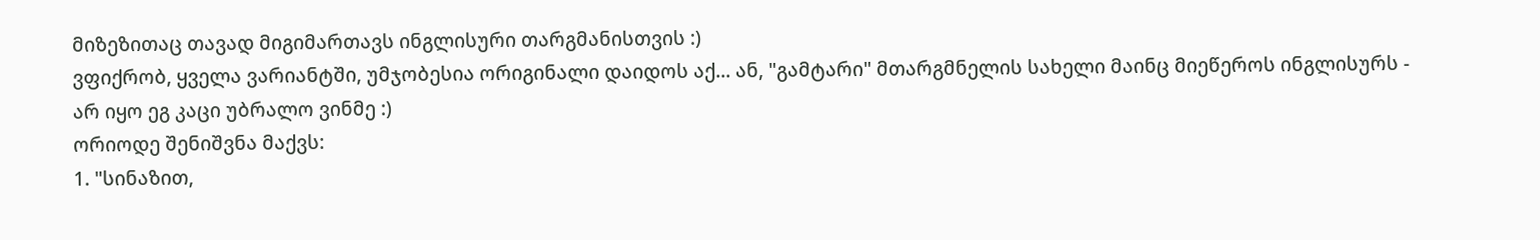მიზეზითაც თავად მიგიმართავს ინგლისური თარგმანისთვის :)
ვფიქრობ, ყველა ვარიანტში, უმჯობესია ორიგინალი დაიდოს აქ... ან, "გამტარი" მთარგმნელის სახელი მაინც მიეწეროს ინგლისურს - არ იყო ეგ კაცი უბრალო ვინმე :)
ორიოდე შენიშვნა მაქვს:
1. "სინაზით,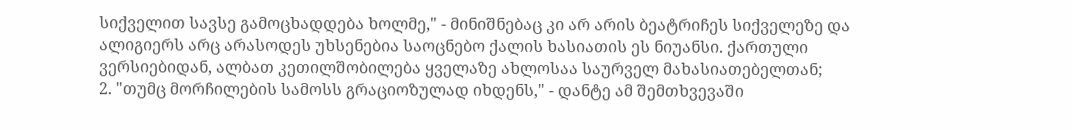სიქველით სავსე გამოცხადდება ხოლმე," - მინიშნებაც კი არ არის ბეატრიჩეს სიქველეზე და ალიგიერს არც არასოდეს უხსენებია საოცნებო ქალის ხასიათის ეს ნიუანსი. ქართული ვერსიებიდან, ალბათ კეთილშობილება ყველაზე ახლოსაა საურველ მახასიათებელთან;
2. "თუმც მორჩილების სამოსს გრაციოზულად იხდენს," - დანტე ამ შემთხვევაში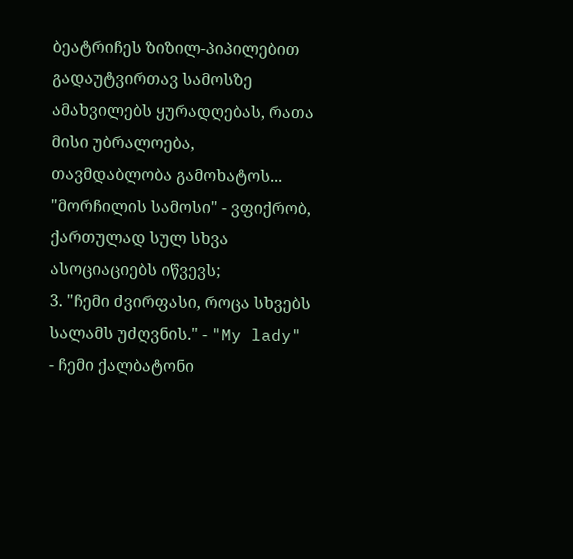ბეატრიჩეს ზიზილ-პიპილებით გადაუტვირთავ სამოსზე ამახვილებს ყურადღებას, რათა მისი უბრალოება, თავმდაბლობა გამოხატოს... "მორჩილის სამოსი" - ვფიქრობ, ქართულად სულ სხვა ასოციაციებს იწვევს;
3. "ჩემი ძვირფასი, როცა სხვებს სალამს უძღვნის." - "My lady" - ჩემი ქალბატონი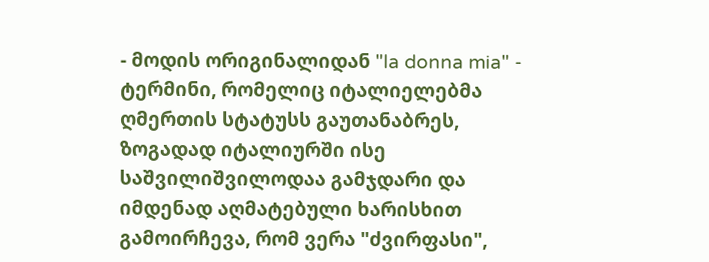- მოდის ორიგინალიდან "la donna mia" - ტერმინი, რომელიც იტალიელებმა ღმერთის სტატუსს გაუთანაბრეს, ზოგადად იტალიურში ისე საშვილიშვილოდაა გამჯდარი და იმდენად აღმატებული ხარისხით გამოირჩევა, რომ ვერა "ძვირფასი",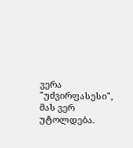ვერა "უძვირფასესი", მას ვერ უტოლდება.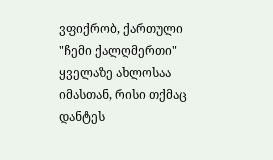ვფიქრობ, ქართული "ჩემი ქალღმერთი" ყველაზე ახლოსაა იმასთან, რისი თქმაც დანტეს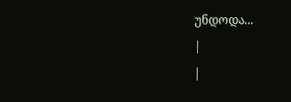უნდოდა...
|
|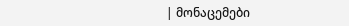| მონაცემები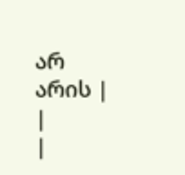არ არის |
|
|